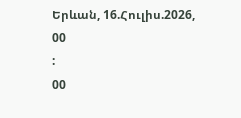Երևան, 16.Հուլիս.2026,
00
:
00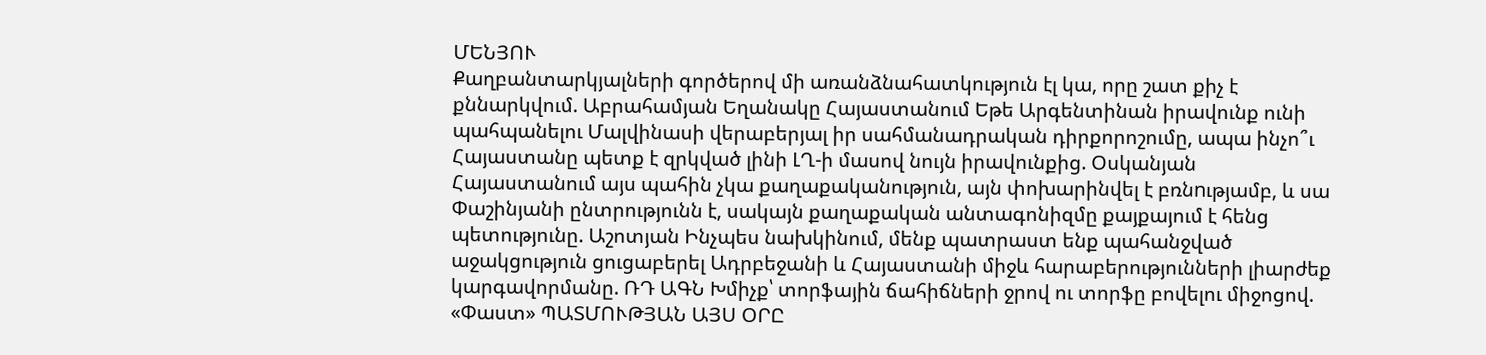ՄԵՆՅՈՒ
Քաղբանտարկյալների գործերով մի առանձնահատկություն էլ կա, որը շատ քիչ է քննարկվում. Աբրահամյան Եղանակը Հայաստանում Եթե Արգենտինան իրավունք ունի պահպանելու Մալվինասի վերաբերյալ իր սահմանադրական դիրքորոշումը, ապա ինչո՞ւ Հայաստանը պետք է զրկված լինի ԼՂ-ի մասով նույն իրավունքից. Օսկանյան Հայաստանում այս պահին չկա քաղաքականություն, այն փոխարինվել է բռնnւթյամբ, և սա Փաշինյանի ընտրությունն է, սակայն քաղաքական անտագոնիզմը քայքայում է հենց պետությունը. Աշոտյան Ինչպես նախկինում, մենք պատրաստ ենք պահանջված աջակցություն ցուցաբերել Ադրբեջանի և Հայաստանի միջև հարաբերությունների լիարժեք կարգավորմանը. ՌԴ ԱԳՆ Խմիչք՝ տորֆային ճահիճների ջրով ու տորֆը բովելու միջոցով. «Փաստ» ՊԱՏՄՈՒԹՅԱՆ ԱՅՍ ՕՐԸ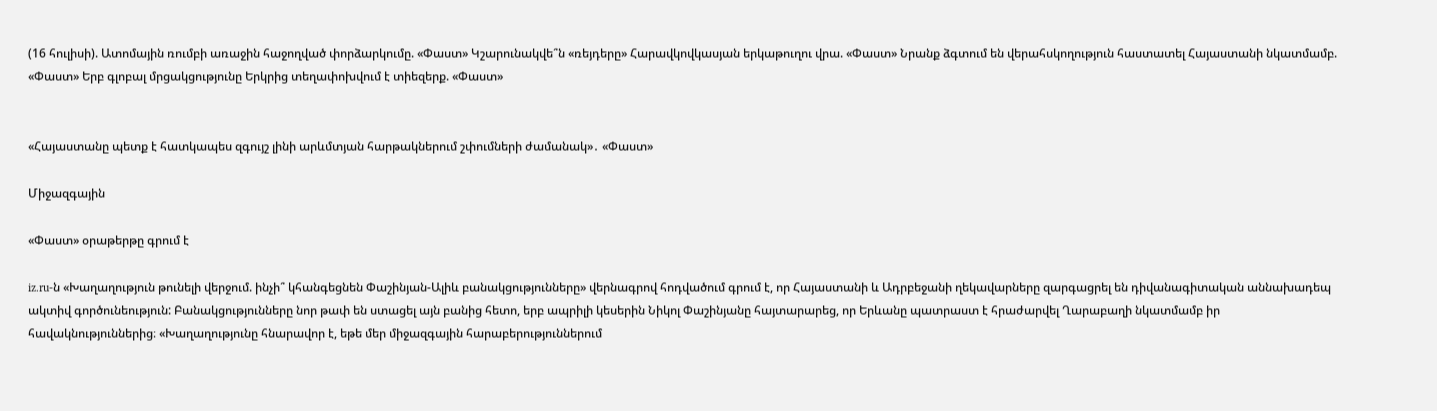(16 հուլիսի). Ատոմային ռումբի առաջին հաջողված փորձարկումը. «Փաստ» Կշարունակվե՞ն «ռեյդերը» Հարավկովկասյան երկաթուղու վրա. «Փաստ» Նրանք ձգտում են վերահսկողություն հաստատել Հայաստանի նկատմամբ. «Փաստ» Երբ գլոբալ մրցակցությունը Երկրից տեղափոխվում է տիեզերք. «Փաստ»


«Հայաստանը պետք է հատկապես զգույշ լինի արևմտյան հարթակներում շփումների ժամանակ»․ «Փաստ»

Միջազգային

«Փաստ» օրաթերթը գրում է

iz.ru-ն «Խաղաղություն թունելի վերջում. ինչի՞ կհանգեցնեն Փաշինյան-Ալիև բանակցությունները» վերնագրով հոդվածում գրում է, որ Հայաստանի և Ադրբեջանի ղեկավարները զարգացրել են դիվանագիտական աննախադեպ ակտիվ գործունեություն: Բանակցությունները նոր թափ են ստացել այն բանից հետո, երբ ապրիլի կեսերին Նիկոլ Փաշինյանը հայտարարեց, որ Երևանը պատրաստ է հրաժարվել Ղարաբաղի նկատմամբ իր հավակնություններից։ «Խաղաղությունը հնարավոր է, եթե մեր միջազգային հարաբերություններում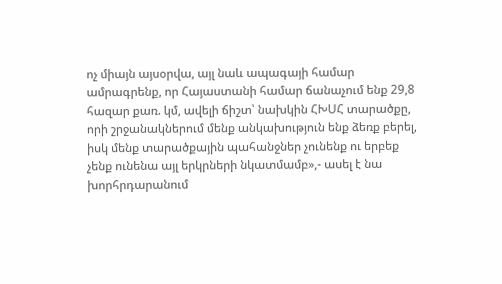ոչ միայն այսօրվա, այլ նաև ապագայի համար ամրագրենք, որ Հայաստանի համար ճանաչում ենք 29,8 հազար քառ. կմ, ավելի ճիշտ՝ նախկին ՀԽՍՀ տարածքը, որի շրջանակներում մենք անկախություն ենք ձեռք բերել, իսկ մենք տարածքային պահանջներ չունենք ու երբեք չենք ունենա այլ երկրների նկատմամբ»,- ասել է նա խորհրդարանում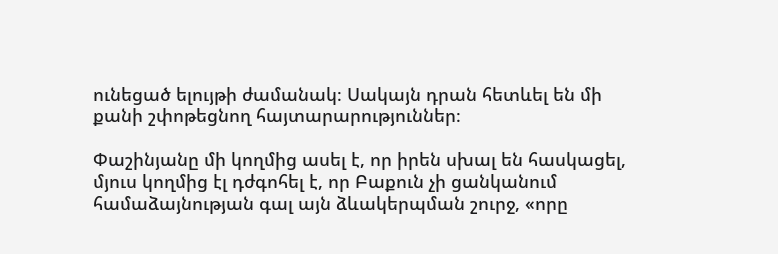ունեցած ելույթի ժամանակ։ Սակայն դրան հետևել են մի քանի շփոթեցնող հայտարարություններ։

Փաշինյանը մի կողմից ասել է, որ իրեն սխալ են հասկացել, մյուս կողմից էլ դժգոհել է, որ Բաքուն չի ցանկանում համաձայնության գալ այն ձևակերպման շուրջ, «որը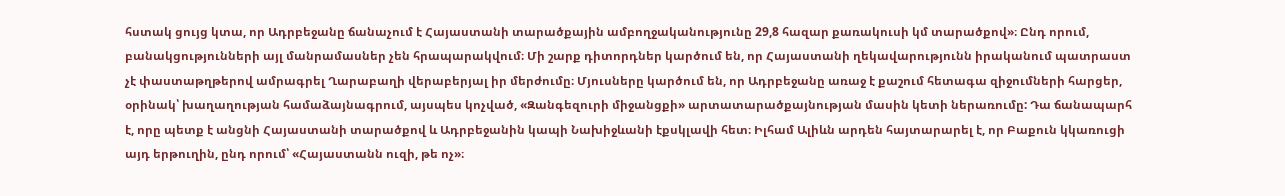հստակ ցույց կտա, որ Ադրբեջանը ճանաչում է Հայաստանի տարածքային ամբողջականությունը 29,8 հազար քառակուսի կմ տարածքով»։ Ընդ որում, բանակցությունների այլ մանրամասներ չեն հրապարակվում։ Մի շարք դիտորդներ կարծում են, որ Հայաստանի ղեկավարությունն իրականում պատրաստ չէ փաստաթղթերով ամրագրել Ղարաբաղի վերաբերյալ իր մերժումը։ Մյուսները կարծում են, որ Ադրբեջանը առաջ է քաշում հետագա զիջումների հարցեր, օրինակ՝ խաղաղության համաձայնագրում, այսպես կոչված, «Զանգեզուրի միջանցքի» արտատարածքայնության մասին կետի ներառումը: Դա ճանապարհ է, որը պետք է անցնի Հայաստանի տարածքով և Ադրբեջանին կապի Նախիջևանի էքսկլավի հետ։ Իլհամ Ալիևն արդեն հայտարարել է, որ Բաքուն կկառուցի այդ երթուղին, ընդ որում՝ «Հայաստանն ուզի, թե ոչ»։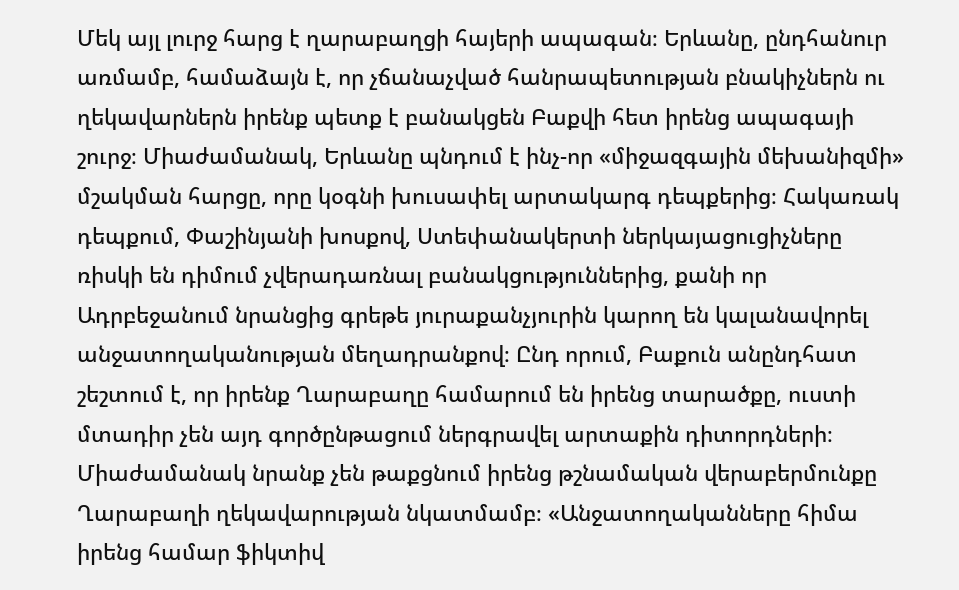Մեկ այլ լուրջ հարց է ղարաբաղցի հայերի ապագան։ Երևանը, ընդհանուր առմամբ, համաձայն է, որ չճանաչված հանրապետության բնակիչներն ու ղեկավարներն իրենք պետք է բանակցեն Բաքվի հետ իրենց ապագայի շուրջ։ Միաժամանակ, Երևանը պնդում է ինչ-որ «միջազգային մեխանիզմի» մշակման հարցը, որը կօգնի խուսափել արտակարգ դեպքերից։ Հակառակ դեպքում, Փաշինյանի խոսքով, Ստեփանակերտի ներկայացուցիչները ռիսկի են դիմում չվերադառնալ բանակցություններից, քանի որ Ադրբեջանում նրանցից գրեթե յուրաքանչյուրին կարող են կալանավորել անջատողականության մեղադրանքով։ Ընդ որում, Բաքուն անընդհատ շեշտում է, որ իրենք Ղարաբաղը համարում են իրենց տարածքը, ուստի մտադիր չեն այդ գործընթացում ներգրավել արտաքին դիտորդների։ Միաժամանակ նրանք չեն թաքցնում իրենց թշնամական վերաբերմունքը Ղարաբաղի ղեկավարության նկատմամբ։ «Անջատողականները հիմա իրենց համար ֆիկտիվ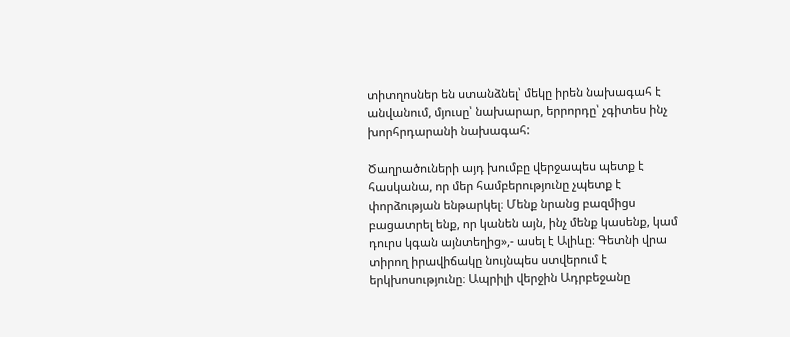տիտղոսներ են ստանձնել՝ մեկը իրեն նախագահ է անվանում, մյուսը՝ նախարար, երրորդը՝ չգիտես ինչ խորհրդարանի նախագահ:

Ծաղրածուների այդ խումբը վերջապես պետք է հասկանա, որ մեր համբերությունը չպետք է փորձության ենթարկել։ Մենք նրանց բազմիցս բացատրել ենք, որ կանեն այն, ինչ մենք կասենք, կամ դուրս կգան այնտեղից»,- ասել է Ալիևը։ Գետնի վրա տիրող իրավիճակը նույնպես ստվերում է երկխոսությունը։ Ապրիլի վերջին Ադրբեջանը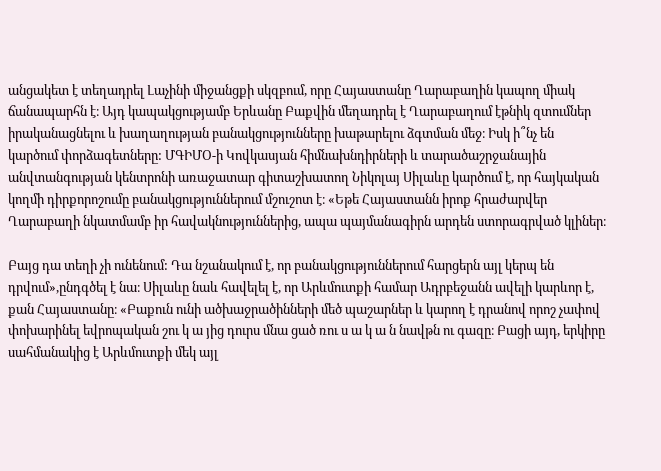անցակետ է տեղադրել Լաչինի միջանցքի սկզբում, որը Հայաստանը Ղարաբաղին կապող միակ ճանապարհն է։ Այդ կապակցությամբ Երևանը Բաքվին մեղադրել է Ղարաբաղում էթնիկ զտումներ իրականացնելու և խաղաղության բանակցությունները խաթարելու ձգտման մեջ։ Իսկ ի՞նչ են կարծում փորձագետները: ՄԳԻՄՕ-ի Կովկասյան հիմնախնդիրների և տարածաշրջանային անվտանգության կենտրոնի առաջատար գիտաշխատող Նիկոլայ Սիլաևը կարծում է, որ հայկական կողմի դիրքորոշումը բանակցություններում մշուշոտ է։ «Եթե Հայաստանն իրոք հրաժարվեր Ղարաբաղի նկատմամբ իր հավակնություններից, ապա պայմանագիրն արդեն ստորագրված կլիներ։

Բայց դա տեղի չի ունենում: Դա նշանակում է, որ բանակցություններում հարցերն այլ կերպ են դրվում»,ընդգծել է նա։ Սիլաևը նաև հավելել է, որ Արևմուտքի համար Ադրբեջանն ավելի կարևոր է, քան Հայաստանը։ «Բաքուն ունի ածխաջրածինների մեծ պաշարներ և կարող է դրանով որոշ չափով փոխարինել եվրոպական շու կ ա յից դուրս մնա ցած ռու ս ա կ ա ն նավթն ու գազը։ Բացի այդ, երկիրը սահմանակից է Արևմուտքի մեկ այլ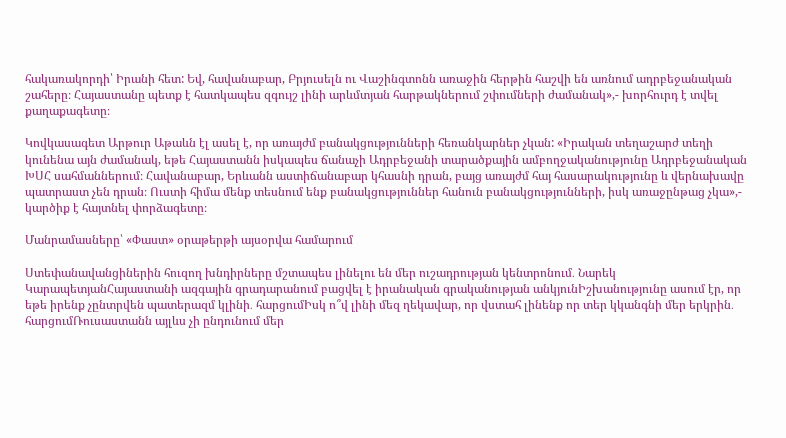հակառակորդի՝ Իրանի հետ: Եվ, հավանաբար, Բրյուսելն ու Վաշինգտոնն առաջին հերթին հաշվի են առնում ադրբեջանական շահերը։ Հայաստանը պետք է հատկապես զգույշ լինի արևմտյան հարթակներում շփումների ժամանակ»,- խորհուրդ է տվել քաղաքագետը։

Կովկասագետ Արթուր Աթաևն էլ ասել է, որ առայժմ բանակցությունների հեռանկարներ չկան: «Իրական տեղաշարժ տեղի կունենա այն ժամանակ, եթե Հայաստանն իսկապես ճանաչի Ադրբեջանի տարածքային ամբողջականությունը Ադրբեջանական ԽՍՀ սահմաններում։ Հավանաբար, Երևանն աստիճանաբար կհասնի դրան, բայց առայժմ հայ հասարակությունը և վերնախավը պատրաստ չեն դրան։ Ուստի հիմա մենք տեսնում ենք բանակցություններ հանուն բանակցությունների, իսկ առաջընթաց չկա»,- կարծիք է հայտնել փորձագետը։

Մանրամասները՝ «Փաստ» օրաթերթի այսօրվա համարում

Ստեփանավանցիներին հուզող խնդիրները մշտապես լինելու են մեր ուշադրության կենտրոնում․ Նարեկ ԿարապետյանՀայաստանի ազգային գրադարանում բացվել է իրանական գրականության անկյունԻշխանությունը ասում էր, որ եթե իրենք չընտրվեն պատերազմ կլինի․ հարցումԻսկ ո՞վ լինի մեզ ղեկավար, որ վստահ լինենք որ տեր կկանգնի մեր երկրին․ հարցումՌուսաստանն այլևս չի ընդունում մեր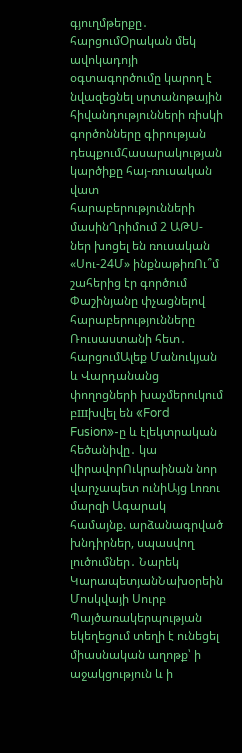գյուղմթերքը․ հարցումՕրական մեկ ավոկադոյի օգտագործումը կարող է նվազեցնել սրտանոթային հիվանդությունների ռիսկի գործոնները գիրության դեպքումՀասարակության կարծիքը հայ-ռուսական վատ հարաբերությունների մասինՂրիմում 2 ԱԹՍ-ներ խոցել են ռուսական «Սու-24Մ» ինքնաթիռՈւ՞մ շահերից էր գործում Փաշինյանը փչացնելով հարաբերությունները Ռուսաստանի հետ․ հարցումԱլեք Մանուկյան և Վարդանանց փողոցների խաչմերուկում բшխվել են «Ford Fusion»-ը և էլեկտրական հեծանիվը․ կա վիրավորՈւկրաինան նոր վարչապետ ունիԱյց Լոռու մարզի Ագարակ համայնք. արձանագրված խնդիրներ, սպասվող լուծումներ․ Նարեկ ԿարապետյանՆախօրեին Մոսկվայի Սուրբ Պայծառակերպության եկեղեցում տեղի է ունեցել միասնական աղոթք՝ ի աջակցություն և ի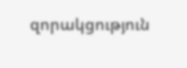զորակցություն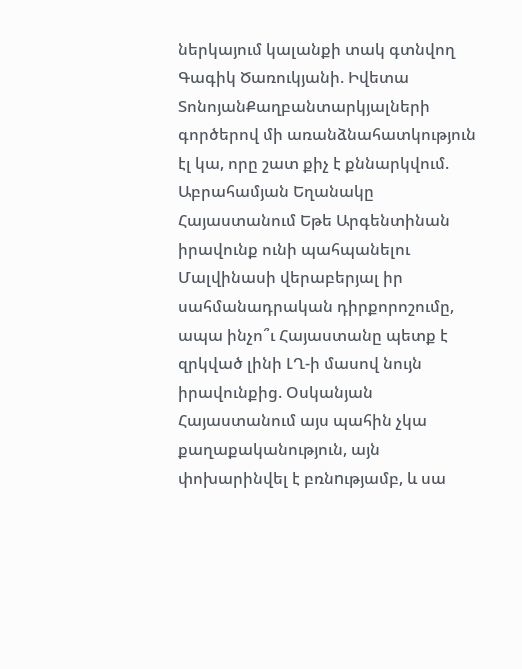ներկայում կալանքի տակ գտնվող Գագիկ Ծառուկյանի. Իվետա ՏոնոյանՔաղբանտարկյալների գործերով մի առանձնահատկություն էլ կա, որը շատ քիչ է քննարկվում. Աբրահամյան Եղանակը Հայաստանում Եթե Արգենտինան իրավունք ունի պահպանելու Մալվինասի վերաբերյալ իր սահմանադրական դիրքորոշումը, ապա ինչո՞ւ Հայաստանը պետք է զրկված լինի ԼՂ-ի մասով նույն իրավունքից. Օսկանյան Հայաստանում այս պահին չկա քաղաքականություն, այն փոխարինվել է բռնnւթյամբ, և սա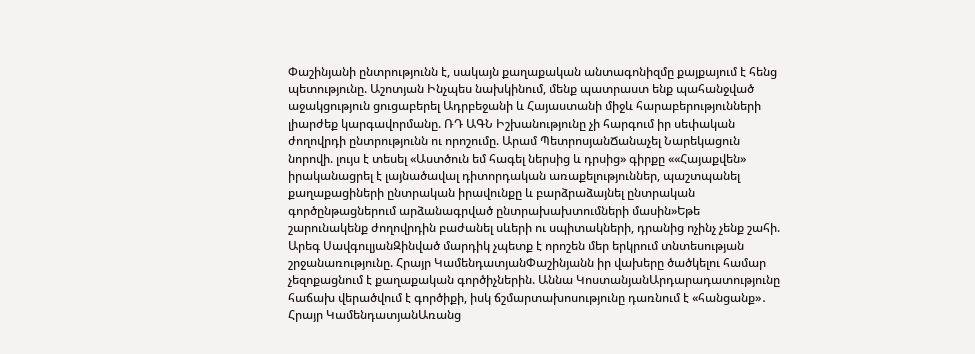Փաշինյանի ընտրությունն է, սակայն քաղաքական անտագոնիզմը քայքայում է հենց պետությունը. Աշոտյան Ինչպես նախկինում, մենք պատրաստ ենք պահանջված աջակցություն ցուցաբերել Ադրբեջանի և Հայաստանի միջև հարաբերությունների լիարժեք կարգավորմանը. ՌԴ ԱԳՆ Իշխանությունը չի հարգում իր սեփական ժողովրդի ընտրությունն ու որոշումը. Արամ ՊետրոսյանՃանաչել Նարեկացուն նորովի. լույս է տեսել «Աստծուն եմ հագել ներսից և դրսից» գիրքը ««Հայաքվեն» իրականացրել է լայնածավալ դիտորդական առաքելություններ, պաշտպանել քաղաքացիների ընտրական իրավունքը և բարձրաձայնել ընտրական գործընթացներում արձանագրված ընտրախախտումների մասին»Եթե շարունակենք ժողովրդին բաժանել սևերի ու սպիտակների, դրանից ոչինչ չենք շահի. Արեգ ՍավգուլյանԶինված մարդիկ չպետք է որոշեն մեր երկրում տնտեսության շրջանառությունը. Հրայր ԿամենդատյանՓաշինյանն իր վախերը ծածկելու համար չեզոքացնում է քաղաքական գործիչներին. Աննա ԿոստանյանԱրդարադատությունը հաճախ վերածվում է գործիքի, իսկ ճշմարտախոսությունը դառնում է «հանցանք»․ Հրայր ԿամենդատյանԱռանց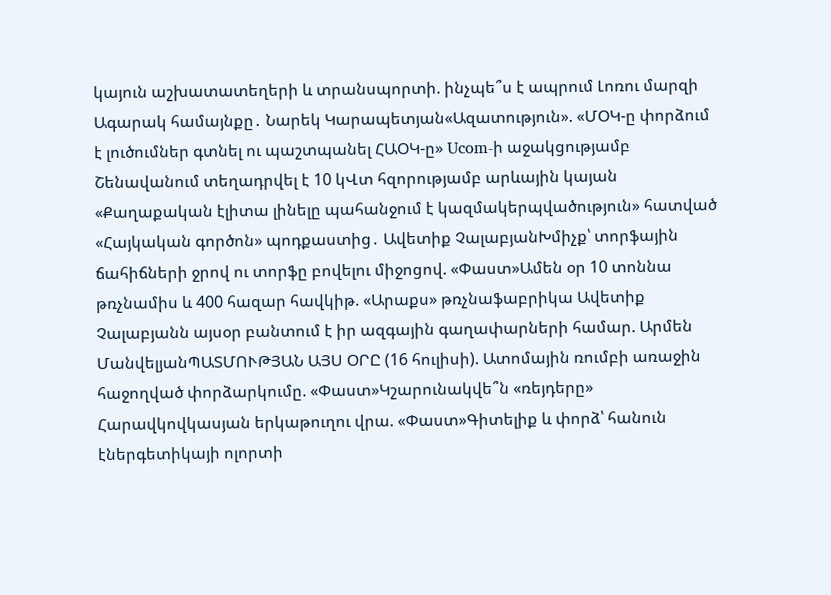կայուն աշխատատեղերի և տրանսպորտի. ինչպե՞ս է ապրում Լոռու մարզի Ագարակ համայնքը․ Նարեկ Կարապետյան«Ազատություն». «ՄՕԿ-ը փորձում է լուծումներ գտնել ու պաշտպանել ՀԱՕԿ-ը» Ucom-ի աջակցությամբ Շենավանում տեղադրվել է 10 կՎտ հզորությամբ արևային կայան «Քաղաքական էլիտա լինելը պահանջում է կազմակերպվածություն» հատված «Հայկական գործոն» պոդքաստից․ Ավետիք ՉալաբյանԽմիչք՝ տորֆային ճահիճների ջրով ու տորֆը բովելու միջոցով. «Փաստ»Ամեն օր 10 տոննա թռչնամիս և 400 հազար հավկիթ. «Արաքս» թռչնաֆաբրիկա Ավետիք Չալաբյանն այսօր բանտում է իր ազգային գաղափարների համար. Արմեն ՄանվելյանՊԱՏՄՈՒԹՅԱՆ ԱՅՍ ՕՐԸ (16 հուլիսի). Ատոմային ռումբի առաջին հաջողված փորձարկումը. «Փաստ»Կշարունակվե՞ն «ռեյդերը» Հարավկովկասյան երկաթուղու վրա. «Փաստ»Գիտելիք և փորձ՝ հանուն էներգետիկայի ոլորտի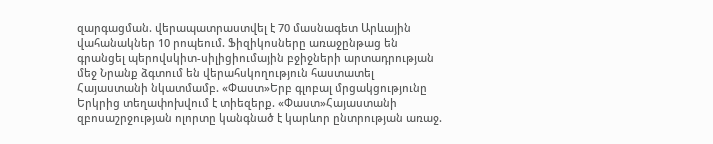զարգացման. վերապատրաստվել է 70 մասնագետ Արևային վահանակներ 10 րոպեում. Ֆիզիկոսները առաջընթաց են գրանցել պերովսկիտ-սիլիցիումային բջիջների արտադրության մեջ Նրանք ձգտում են վերահսկողություն հաստատել Հայաստանի նկատմամբ. «Փաստ»Երբ գլոբալ մրցակցությունը Երկրից տեղափոխվում է տիեզերք. «Փաստ»Հայաստանի զբոսաշրջության ոլորտը կանգնած է կարևոր ընտրության առաջ.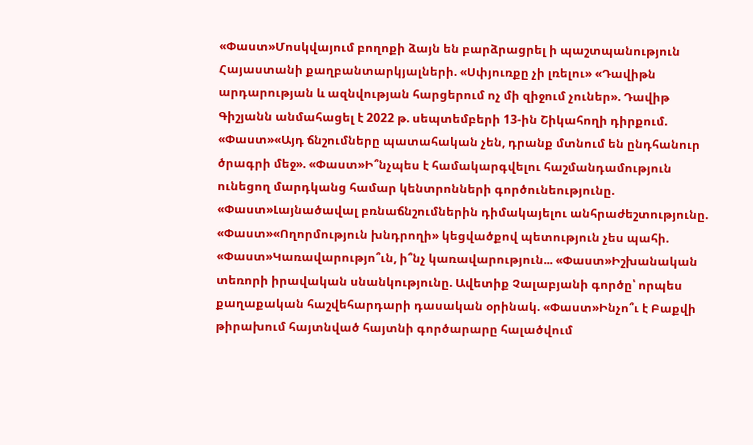«Փաստ»Մոսկվայում բողոքի ձայն են բարձրացրել ի պաշտպանություն Հայաստանի քաղբանտարկյալների. «Սփյուռքը չի լռելու» «Դավիթն արդարության և ազնվության հարցերում ոչ մի զիջում չուներ». Դավիթ Գիշյանն անմահացել է 2022 թ. սեպտեմբերի 13-ին Շիկահողի դիրքում. «Փաստ»«Այդ ճնշումները պատահական չեն, դրանք մտնում են ընդհանուր ծրագրի մեջ». «Փաստ»Ի՞նչպես է համակարգվելու հաշմանդամություն ունեցող մարդկանց համար կենտրոնների գործունեությունը. «Փաստ»Լայնածավալ բռնաճնշումներին դիմակայելու անհրաժեշտությունը. «Փաստ»«Ողորմություն խնդրողի» կեցվածքով պետություն չես պահի. «Փաստ»Կառավարությո՞ւն, ի՞նչ կառավարություն... «Փաստ»Իշխանական տեռորի իրավական սնանկությունը. Ավետիք Չալաբյանի գործը՝ որպես քաղաքական հաշվեհարդարի դասական օրինակ. «Փաստ»Ինչո՞ւ է Բաքվի թիրախում հայտնված հայտնի գործարարը հալածվում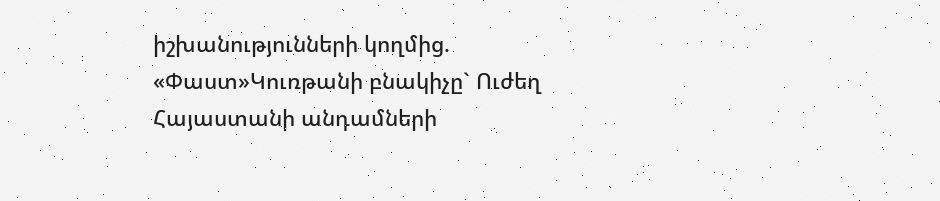իշխանությունների կողմից. «Փաստ»Կուռթանի բնակիչը` Ուժեղ Հայաստանի անդամների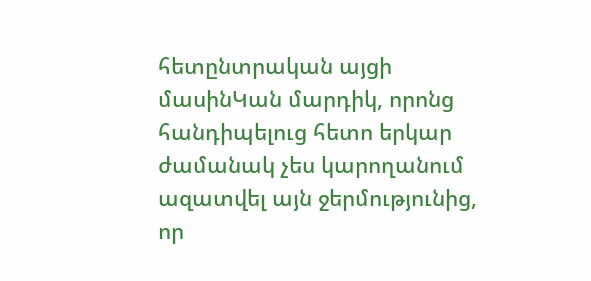հետընտրական այցի մասինԿան մարդիկ, որոնց հանդիպելուց հետո երկար ժամանակ չես կարողանում ազատվել այն ջերմությունից, որ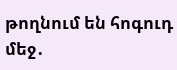թողնում են հոգուդ մեջ․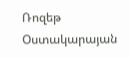Ռոզեթ Օստակարայան